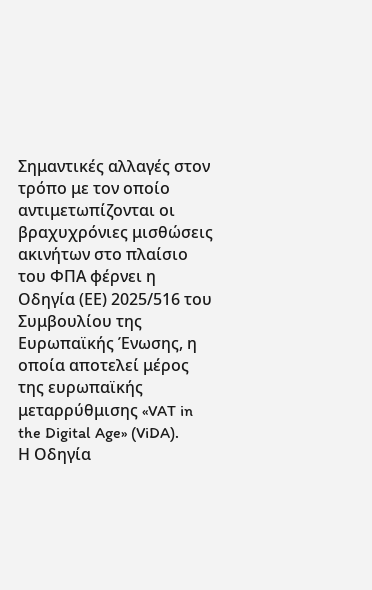Σημαντικές αλλαγές στον τρόπο με τον οποίο αντιμετωπίζονται οι βραχυχρόνιες μισθώσεις ακινήτων στο πλαίσιο του ΦΠΑ φέρνει η Οδηγία (ΕΕ) 2025/516 του Συμβουλίου της Ευρωπαϊκής Ένωσης, η οποία αποτελεί μέρος της ευρωπαϊκής μεταρρύθμισης «VAT in the Digital Age» (ViDA).
Η Οδηγία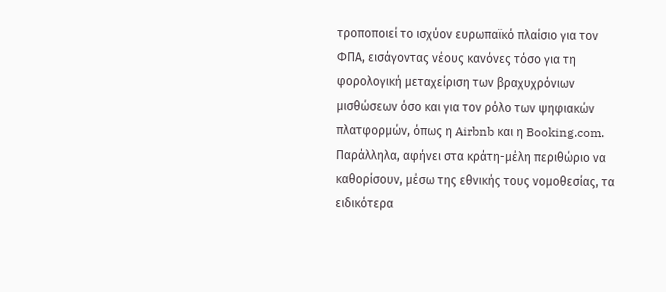τροποποιεί το ισχύον ευρωπαϊκό πλαίσιο για τον ΦΠΑ, εισάγοντας νέους κανόνες τόσο για τη φορολογική μεταχείριση των βραχυχρόνιων μισθώσεων όσο και για τον ρόλο των ψηφιακών πλατφορμών, όπως η Airbnb και η Booking.com. Παράλληλα, αφήνει στα κράτη-μέλη περιθώριο να καθορίσουν, μέσω της εθνικής τους νομοθεσίας, τα ειδικότερα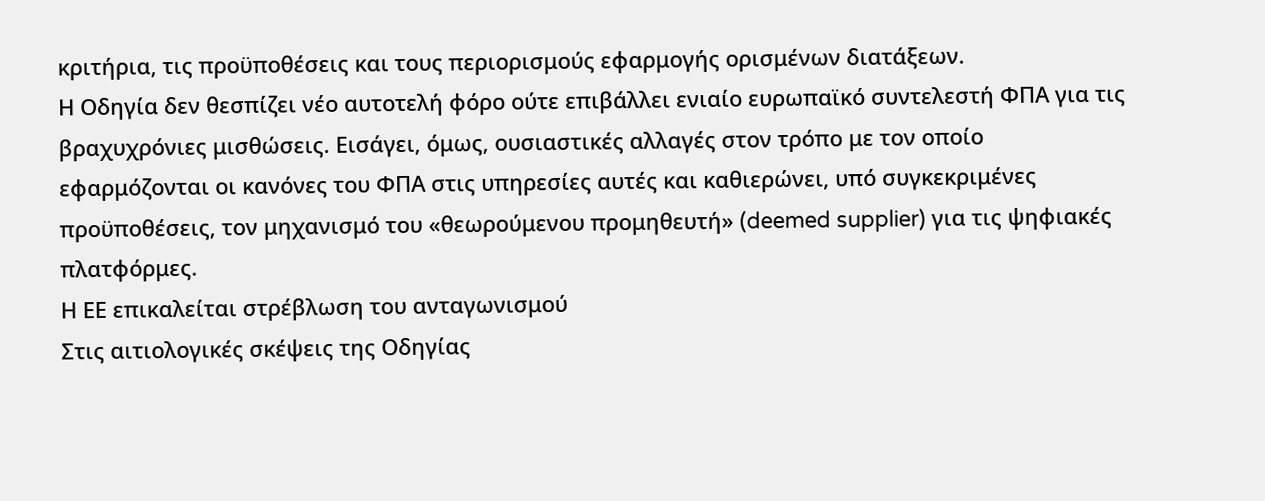κριτήρια, τις προϋποθέσεις και τους περιορισμούς εφαρμογής ορισμένων διατάξεων.
Η Οδηγία δεν θεσπίζει νέο αυτοτελή φόρο ούτε επιβάλλει ενιαίο ευρωπαϊκό συντελεστή ΦΠΑ για τις βραχυχρόνιες μισθώσεις. Εισάγει, όμως, ουσιαστικές αλλαγές στον τρόπο με τον οποίο εφαρμόζονται οι κανόνες του ΦΠΑ στις υπηρεσίες αυτές και καθιερώνει, υπό συγκεκριμένες προϋποθέσεις, τον μηχανισμό του «θεωρούμενου προμηθευτή» (deemed supplier) για τις ψηφιακές πλατφόρμες.
Η ΕΕ επικαλείται στρέβλωση του ανταγωνισμού
Στις αιτιολογικές σκέψεις της Οδηγίας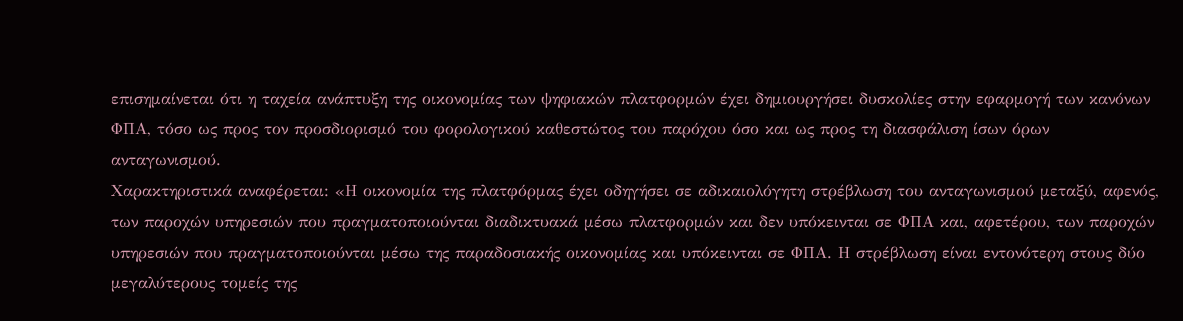επισημαίνεται ότι η ταχεία ανάπτυξη της οικονομίας των ψηφιακών πλατφορμών έχει δημιουργήσει δυσκολίες στην εφαρμογή των κανόνων ΦΠΑ, τόσο ως προς τον προσδιορισμό του φορολογικού καθεστώτος του παρόχου όσο και ως προς τη διασφάλιση ίσων όρων ανταγωνισμού.
Χαρακτηριστικά αναφέρεται: «Η οικονομία της πλατφόρμας έχει οδηγήσει σε αδικαιολόγητη στρέβλωση του ανταγωνισμού μεταξύ, αφενός, των παροχών υπηρεσιών που πραγματοποιούνται διαδικτυακά μέσω πλατφορμών και δεν υπόκεινται σε ΦΠΑ και, αφετέρου, των παροχών υπηρεσιών που πραγματοποιούνται μέσω της παραδοσιακής οικονομίας και υπόκεινται σε ΦΠΑ. Η στρέβλωση είναι εντονότερη στους δύο μεγαλύτερους τομείς της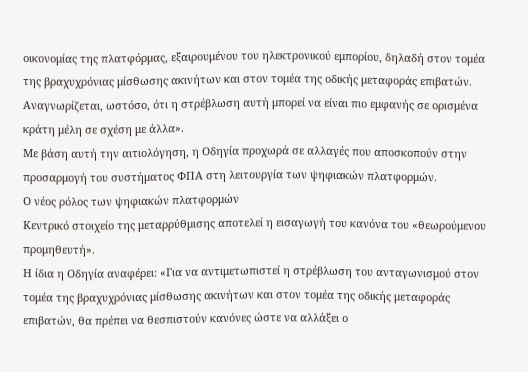οικονομίας της πλατφόρμας, εξαιρουμένου του ηλεκτρονικού εμπορίου, δηλαδή στον τομέα της βραχυχρόνιας μίσθωσης ακινήτων και στον τομέα της οδικής μεταφοράς επιβατών. Αναγνωρίζεται, ωστόσο, ότι η στρέβλωση αυτή μπορεί να είναι πιο εμφανής σε ορισμένα κράτη μέλη σε σχέση με άλλα».
Με βάση αυτή την αιτιολόγηση, η Οδηγία προχωρά σε αλλαγές που αποσκοπούν στην προσαρμογή του συστήματος ΦΠΑ στη λειτουργία των ψηφιακών πλατφορμών.
Ο νέος ρόλος των ψηφιακών πλατφορμών
Κεντρικό στοιχείο της μεταρρύθμισης αποτελεί η εισαγωγή του κανόνα του «θεωρούμενου προμηθευτή».
Η ίδια η Οδηγία αναφέρει: «Για να αντιμετωπιστεί η στρέβλωση του ανταγωνισμού στον τομέα της βραχυχρόνιας μίσθωσης ακινήτων και στον τομέα της οδικής μεταφοράς επιβατών, θα πρέπει να θεσπιστούν κανόνες ώστε να αλλάξει ο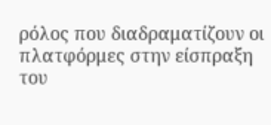ρόλος που διαδραματίζουν οι πλατφόρμες στην είσπραξη του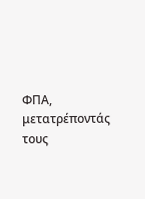ΦΠΑ, μετατρέποντάς τους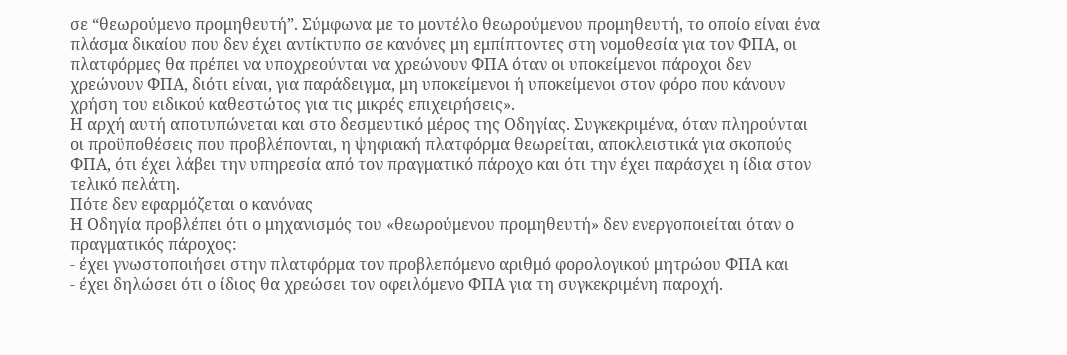σε “θεωρούμενο προμηθευτή”. Σύμφωνα με το μοντέλο θεωρούμενου προμηθευτή, το οποίο είναι ένα πλάσμα δικαίου που δεν έχει αντίκτυπο σε κανόνες μη εμπίπτοντες στη νομοθεσία για τον ΦΠΑ, οι πλατφόρμες θα πρέπει να υποχρεούνται να χρεώνουν ΦΠΑ όταν οι υποκείμενοι πάροχοι δεν χρεώνουν ΦΠΑ, διότι είναι, για παράδειγμα, μη υποκείμενοι ή υποκείμενοι στον φόρο που κάνουν χρήση του ειδικού καθεστώτος για τις μικρές επιχειρήσεις».
Η αρχή αυτή αποτυπώνεται και στο δεσμευτικό μέρος της Οδηγίας. Συγκεκριμένα, όταν πληρούνται οι προϋποθέσεις που προβλέπονται, η ψηφιακή πλατφόρμα θεωρείται, αποκλειστικά για σκοπούς ΦΠΑ, ότι έχει λάβει την υπηρεσία από τον πραγματικό πάροχο και ότι την έχει παράσχει η ίδια στον τελικό πελάτη.
Πότε δεν εφαρμόζεται ο κανόνας
Η Οδηγία προβλέπει ότι ο μηχανισμός του «θεωρούμενου προμηθευτή» δεν ενεργοποιείται όταν ο πραγματικός πάροχος:
- έχει γνωστοποιήσει στην πλατφόρμα τον προβλεπόμενο αριθμό φορολογικού μητρώου ΦΠΑ και
- έχει δηλώσει ότι ο ίδιος θα χρεώσει τον οφειλόμενο ΦΠΑ για τη συγκεκριμένη παροχή.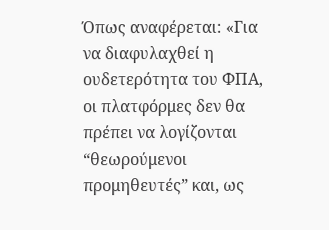Όπως αναφέρεται: «Για να διαφυλαχθεί η ουδετερότητα του ΦΠΑ, οι πλατφόρμες δεν θα πρέπει να λογίζονται “θεωρούμενοι προμηθευτές” και, ως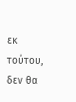εκ τούτου, δεν θα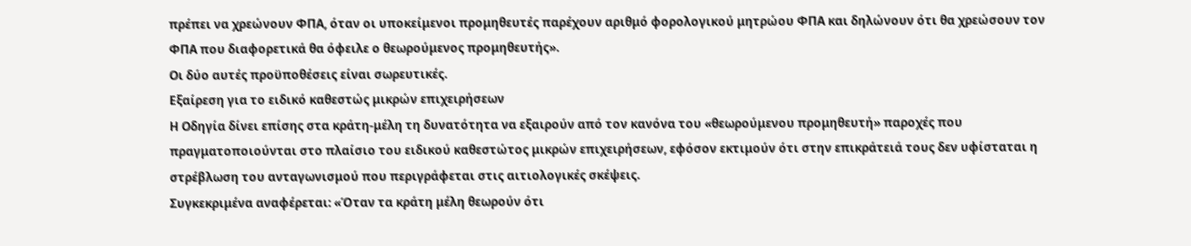πρέπει να χρεώνουν ΦΠΑ, όταν οι υποκείμενοι προμηθευτές παρέχουν αριθμό φορολογικού μητρώου ΦΠΑ και δηλώνουν ότι θα χρεώσουν τον ΦΠΑ που διαφορετικά θα όφειλε ο θεωρούμενος προμηθευτής».
Οι δύο αυτές προϋποθέσεις είναι σωρευτικές.
Εξαίρεση για το ειδικό καθεστώς μικρών επιχειρήσεων
Η Οδηγία δίνει επίσης στα κράτη-μέλη τη δυνατότητα να εξαιρούν από τον κανόνα του «θεωρούμενου προμηθευτή» παροχές που πραγματοποιούνται στο πλαίσιο του ειδικού καθεστώτος μικρών επιχειρήσεων, εφόσον εκτιμούν ότι στην επικράτειά τους δεν υφίσταται η στρέβλωση του ανταγωνισμού που περιγράφεται στις αιτιολογικές σκέψεις.
Συγκεκριμένα αναφέρεται: «Όταν τα κράτη μέλη θεωρούν ότι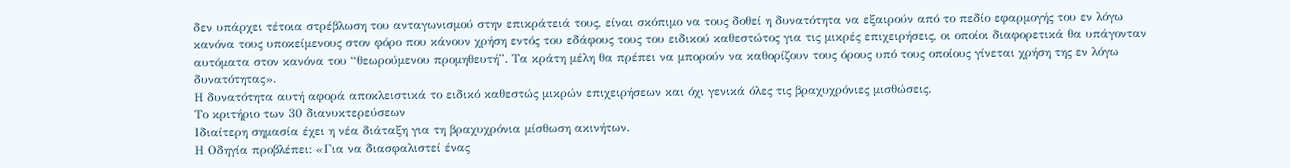δεν υπάρχει τέτοια στρέβλωση του ανταγωνισμού στην επικράτειά τους, είναι σκόπιμο να τους δοθεί η δυνατότητα να εξαιρούν από το πεδίο εφαρμογής του εν λόγω κανόνα τους υποκείμενους στον φόρο που κάνουν χρήση εντός του εδάφους τους του ειδικού καθεστώτος για τις μικρές επιχειρήσεις, οι οποίοι διαφορετικά θα υπάγονταν αυτόματα στον κανόνα του “θεωρούμενου προμηθευτή”. Τα κράτη μέλη θα πρέπει να μπορούν να καθορίζουν τους όρους υπό τους οποίους γίνεται χρήση της εν λόγω δυνατότητας».
Η δυνατότητα αυτή αφορά αποκλειστικά το ειδικό καθεστώς μικρών επιχειρήσεων και όχι γενικά όλες τις βραχυχρόνιες μισθώσεις.
Το κριτήριο των 30 διανυκτερεύσεων
Ιδιαίτερη σημασία έχει η νέα διάταξη για τη βραχυχρόνια μίσθωση ακινήτων.
Η Οδηγία προβλέπει: «Για να διασφαλιστεί ένας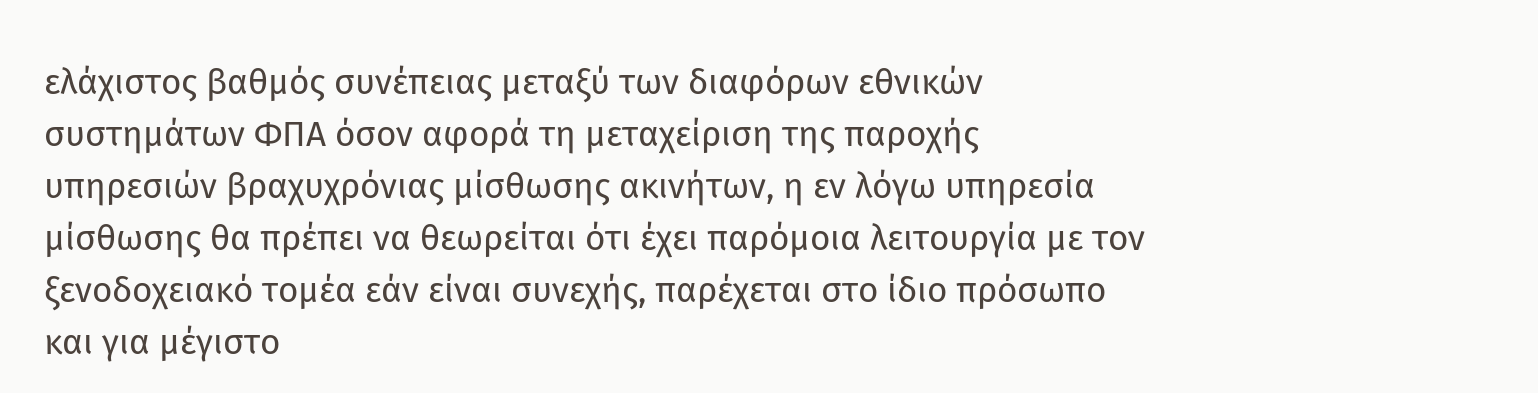ελάχιστος βαθμός συνέπειας μεταξύ των διαφόρων εθνικών συστημάτων ΦΠΑ όσον αφορά τη μεταχείριση της παροχής υπηρεσιών βραχυχρόνιας μίσθωσης ακινήτων, η εν λόγω υπηρεσία μίσθωσης θα πρέπει να θεωρείται ότι έχει παρόμοια λειτουργία με τον ξενοδοχειακό τομέα εάν είναι συνεχής, παρέχεται στο ίδιο πρόσωπο και για μέγιστο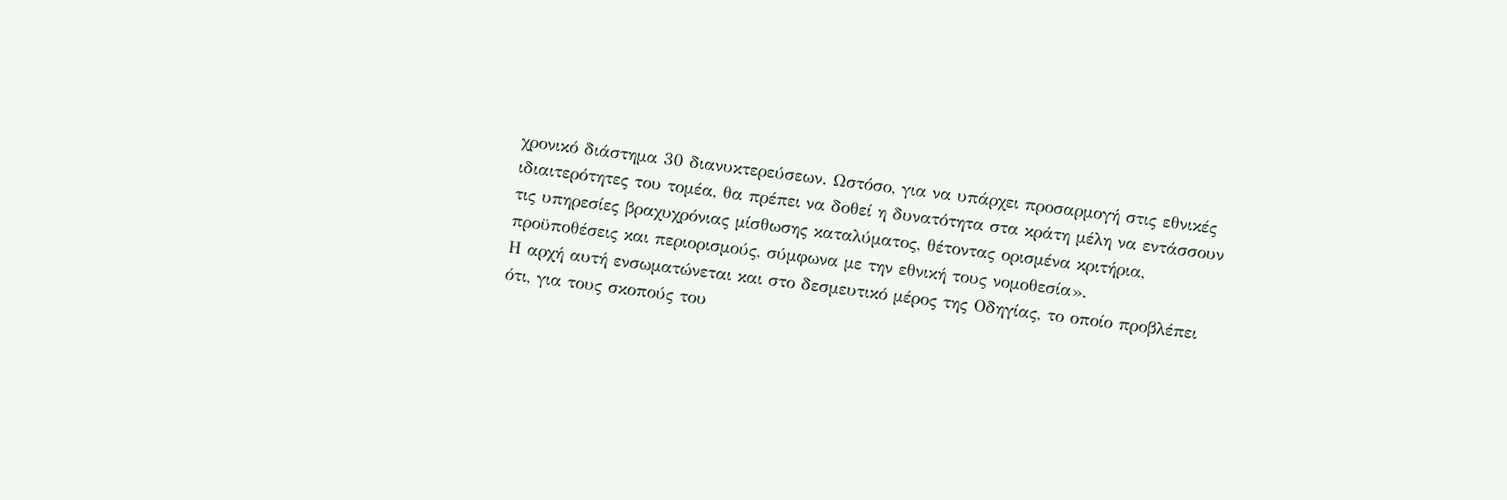χρονικό διάστημα 30 διανυκτερεύσεων. Ωστόσο, για να υπάρχει προσαρμογή στις εθνικές ιδιαιτερότητες του τομέα, θα πρέπει να δοθεί η δυνατότητα στα κράτη μέλη να εντάσσουν τις υπηρεσίες βραχυχρόνιας μίσθωσης καταλύματος, θέτοντας ορισμένα κριτήρια, προϋποθέσεις και περιορισμούς, σύμφωνα με την εθνική τους νομοθεσία».
Η αρχή αυτή ενσωματώνεται και στο δεσμευτικό μέρος της Οδηγίας, το οποίο προβλέπει ότι, για τους σκοπούς του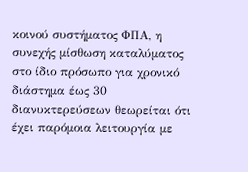κοινού συστήματος ΦΠΑ, η συνεχής μίσθωση καταλύματος στο ίδιο πρόσωπο για χρονικό διάστημα έως 30 διανυκτερεύσεων θεωρείται ότι έχει παρόμοια λειτουργία με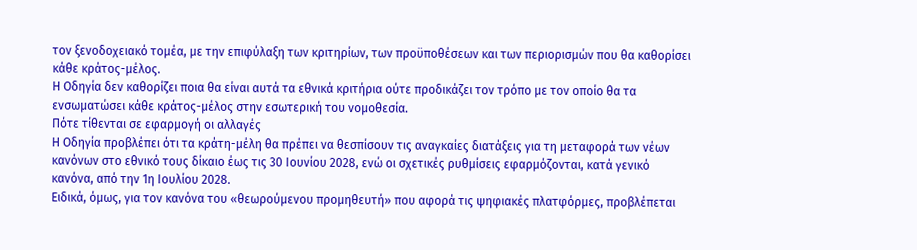τον ξενοδοχειακό τομέα, με την επιφύλαξη των κριτηρίων, των προϋποθέσεων και των περιορισμών που θα καθορίσει κάθε κράτος-μέλος.
Η Οδηγία δεν καθορίζει ποια θα είναι αυτά τα εθνικά κριτήρια ούτε προδικάζει τον τρόπο με τον οποίο θα τα ενσωματώσει κάθε κράτος-μέλος στην εσωτερική του νομοθεσία.
Πότε τίθενται σε εφαρμογή οι αλλαγές
Η Οδηγία προβλέπει ότι τα κράτη-μέλη θα πρέπει να θεσπίσουν τις αναγκαίες διατάξεις για τη μεταφορά των νέων κανόνων στο εθνικό τους δίκαιο έως τις 30 Ιουνίου 2028, ενώ οι σχετικές ρυθμίσεις εφαρμόζονται, κατά γενικό κανόνα, από την 1η Ιουλίου 2028.
Ειδικά, όμως, για τον κανόνα του «θεωρούμενου προμηθευτή» που αφορά τις ψηφιακές πλατφόρμες, προβλέπεται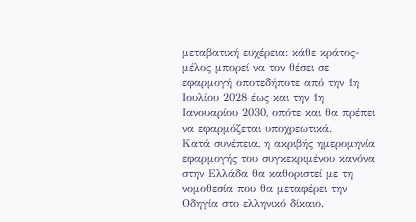μεταβατική ευχέρεια: κάθε κράτος-μέλος μπορεί να τον θέσει σε εφαρμογή οποτεδήποτε από την 1η Ιουλίου 2028 έως και την 1η Ιανουαρίου 2030, οπότε και θα πρέπει να εφαρμόζεται υποχρεωτικά.
Κατά συνέπεια, η ακριβής ημερομηνία εφαρμογής του συγκεκριμένου κανόνα στην Ελλάδα θα καθοριστεί με τη νομοθεσία που θα μεταφέρει την Οδηγία στο ελληνικό δίκαιο.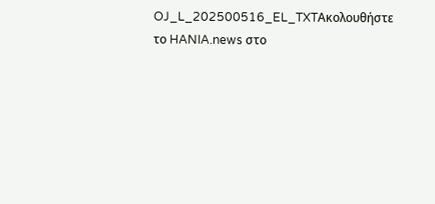OJ_L_202500516_EL_TXTΑκολουθήστε το HANIA.news στο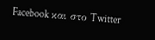Facebook και στο Twitter